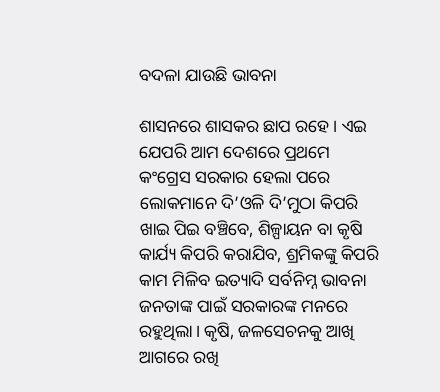ବଦଳା ଯାଉଛି ଭାବନା

ଶାସନରେ ଶାସକର ଛାପ ରହେ। ଏଇ ଯେପରି ଆମ ଦେଶରେ ପ୍ରଥମେ କଂଗ୍ରେସ ସରକାର ହେଲା ପରେ ଲୋକମାନେ ଦି’ଓଳି ଦି’ମୁଠା କିପରି ଖାଇ ପିଇ ବଞ୍ଚିବେ, ଶିଳ୍ପାୟନ ବା କୃଷି କାର୍ଯ୍ୟ କିପରି କରାଯିବ, ଶ୍ରମିକଙ୍କୁ କିପରି କାମ ମିଳିବ ଇତ୍ୟାଦି ସର୍ବନିମ୍ନ ଭାବନା ଜନତାଙ୍କ ପାଇଁ ସରକାରଙ୍କ ମନରେ ରହୁଥିଲା। କୃଷି, ଜଳସେଚନକୁ ଆଖି ଆଗରେ ରଖି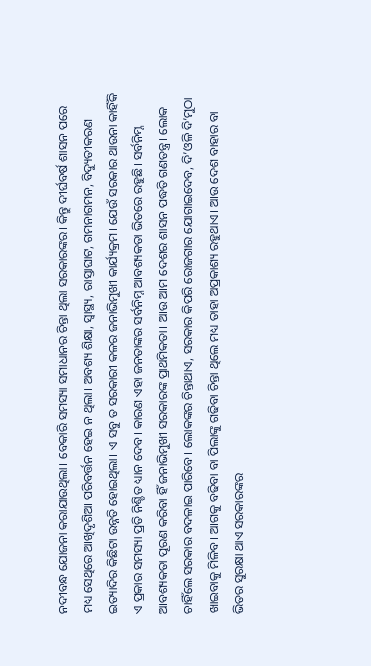ନଦୀବନ୍ଧ ଯୋଜନା କରାଯାଉଥିଲା। ବେକାରି ସମସ୍ୟା ସମାଧାନର ଚିନ୍ତା ଥିଲା ସରକାରଙ୍କର। କିନ୍ତୁ ଦୀର୍ଘବର୍ଷ ଶାସନ ପରେ ମଧ୍ୟ ସେଥିରେ ଆଖିଦୃଶିଆ ପରିବର୍ତ୍ତନ ହେଇ ନ ଥିଲା। ଅବଶ୍ୟ ଶିକ୍ଷା, ସ୍ବାସ୍ଥ୍ୟ, ରାସ୍ତାଘାଟ, ଗମନାଗମନ, ବିଦ୍ୟୁତୀକରଣ ଇତ୍ୟାଦିର କିଛିଟା ଉନ୍ନତି ହୋଇଥିଲା। ଏ ସବୁ ତ ସରକାରୀ କଳର ଜନାଭିମୁଖୀ କାର୍ଯ୍ୟକ୍ରମ। ଯେଉଁ ସରକାର ଥାଉନା କାହିଁକି ଏ ପ୍ରକାର ସମସ୍ୟା ପ୍ରତି ନିଶ୍ଚିତ ଧ୍ୟାନ ଦେବ। କାରଣ ଏହା ଜନତାଙ୍କର ସର୍ବନିମ୍ନ ଆବଶ୍ୟକତା ଭିତରେ ରହୁଛି। ସର୍ବନିମ୍ନ ଆବଶ୍ୟକତା ପୂରଣ କରିବା ହିଁ ଜନାଭିମୁଖୀ ସରକାରଙ୍କ ପ୍ରାଥମିକତା। ଆଉ ଆମ ଦେଶର ଶାସନ ପଦ୍ଧତି ଗଣତନ୍ତ୍ର। ଲୋକ ଚାହିଁଲେ ସରକାର ବଦଳାଇ ପାରିବେ। ଲୋକଙ୍କର ଚିନ୍ତାଥାଏ, ସରକାର କିପରି ରୋଜଗାର ଯୋଗାଇଦେବ, ଦି’ଓଳି ଦି’ମୁଠା ଖାଇବାକୁ ମିଳିବ। ଆଗକୁ ବଢିବା ବା ପିଲାଙ୍କୁ ଗଢିବା ଚିନ୍ତା ଥିଲେ ମଧ୍ୟ ତାହା ଅପ୍ରକାଶ୍ୟ ରହୁଥାଏ। ଆଉ ଦେଶ ବାହାର ବା ଭିତର ସୁରକ୍ଷା ଥାଏ ସରକାରଙ୍କର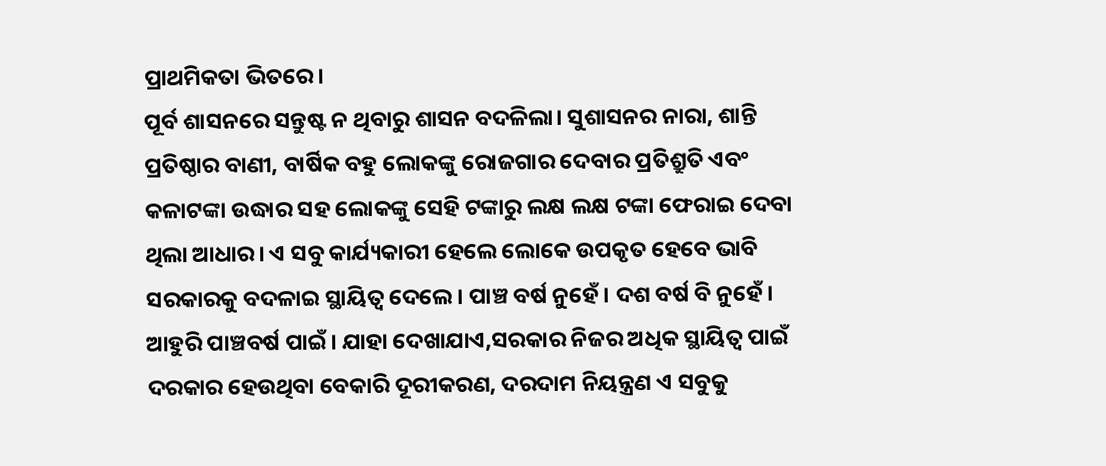ପ୍ରାଥମିକତା ଭିତରେ।
ପୂର୍ବ ଶାସନରେ ସନ୍ତୁଷ୍ଟ ନ ଥିବାରୁ ଶାସନ ବଦଳିଲା। ସୁଶାସନର ନାରା, ଶାନ୍ତି ପ୍ରତିଷ୍ଠାର ବାଣୀ, ବାର୍ଷିକ ବହୁ ଲୋକଙ୍କୁ ରୋଜଗାର ଦେବାର ପ୍ରତିଶ୍ରୁତି ଏବଂ କଳାଟଙ୍କା ଉଦ୍ଧାର ସହ ଲୋକଙ୍କୁ ସେହି ଟଙ୍କାରୁ ଲକ୍ଷ ଲକ୍ଷ ଟଙ୍କା ଫେରାଇ ଦେବା ଥିଲା ଆଧାର। ଏ ସବୁ କାର୍ଯ୍ୟକାରୀ ହେଲେ ଲୋକେ ଉପକୃତ ହେବେ ଭାବି ସରକାରକୁ ବଦଳାଇ ସ୍ଥାୟିତ୍ୱ ଦେଲେ। ପାଞ୍ଚ ବର୍ଷ ନୁହେଁ। ଦଶ ବର୍ଷ ବି ନୁହେଁ। ଆହୁରି ପାଞ୍ଚବର୍ଷ ପାଇଁ। ଯାହା ଦେଖାଯାଏ,ସରକାର ନିଜର ଅଧିକ ସ୍ଥାୟିତ୍ୱ ପାଇଁ ଦରକାର ହେଉଥିବା ବେକାରି ଦୂରୀକରଣ, ଦରଦାମ ନିୟନ୍ତ୍ରଣ ଏ ସବୁକୁ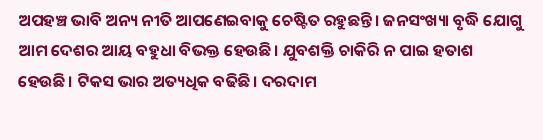ଅପହଞ୍ଚ ଭାବି ଅନ୍ୟ ନୀତି ଆପଣେଇବାକୁ ଚେଷ୍ଟିତ ରହୁଛନ୍ତି। ଜନସଂଖ୍ୟା ବୃଦ୍ଧି ଯୋଗୁ ଆମ ଦେଶର ଆୟ ବହୁଧା ବିଭକ୍ତ ହେଉଛି। ଯୁବଶକ୍ତି ଚାକିରି ନ ପାଇ ହତାଶ ହେଉଛି। ଟିକସ ଭାର ଅତ୍ୟଧିକ ବଢିଛି। ଦରଦାମ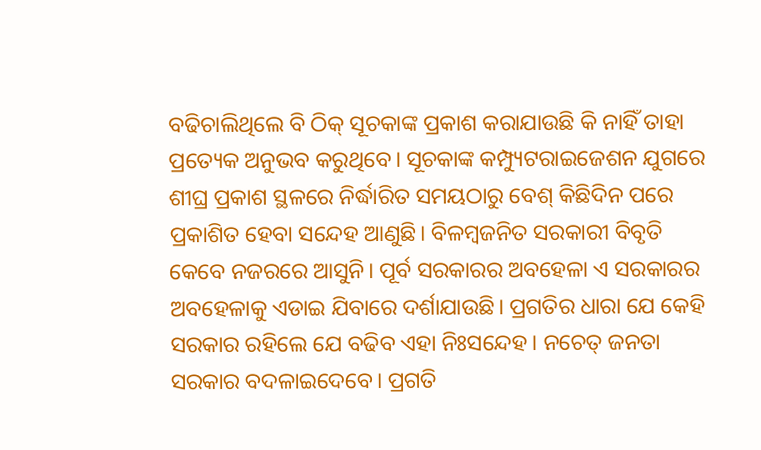ବଢିଚାଲିଥିଲେ ବି ଠିକ୍‌ ସୂଚକାଙ୍କ ପ୍ରକାଶ କରାଯାଉଛି କି ନାହିଁ ତାହା ପ୍ରତ୍ୟେକ ଅନୁଭବ କରୁଥିବେ। ସୂଚକାଙ୍କ କମ୍ପ୍ୟୁଟରାଇଜେଶନ ଯୁଗରେ ଶୀଘ୍ର ପ୍ରକାଶ ସ୍ଥଳରେ ନିର୍ଦ୍ଧାରିତ ସମୟଠାରୁ ବେଶ୍‌ କିଛିଦିନ ପରେ ପ୍ରକାଶିତ ହେବା ସନ୍ଦେହ ଆଣୁଛି। ବିଳମ୍ବଜନିତ ସରକାରୀ ବିବୃତି କେବେ ନଜରରେ ଆସୁନି। ପୂର୍ବ ସରକାରର ଅବହେଳା ଏ ସରକାରର ଅବହେଳାକୁ ଏଡାଇ ଯିବାରେ ଦର୍ଶାଯାଉଛି। ପ୍ରଗତିର ଧାରା ଯେ କେହି ସରକାର ରହିଲେ ଯେ ବଢିବ ଏହା ନିଃସନ୍ଦେହ। ନଚେତ୍‌ ଜନତା ସରକାର ବଦଳାଇଦେବେ। ପ୍ରଗତି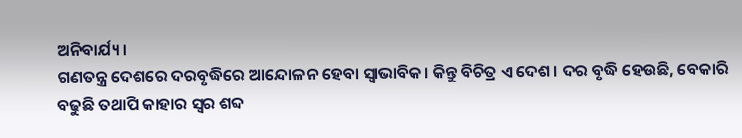ଅନିବାର୍ଯ୍ୟ।
ଗଣତନ୍ତ୍ର ଦେଶରେ ଦରବୃଦ୍ଧିରେ ଆନ୍ଦୋଳନ ହେବା ସ୍ବାଭାବିକ। କିନ୍ତୁ ବିଚିତ୍ର ଏ ଦେଶ। ଦର ବୃଦ୍ଧି ହେଉଛି, ବେକାରି ବଢୁଛି ତଥାପି କାହାର ସ୍ବର ଶବ୍ଦ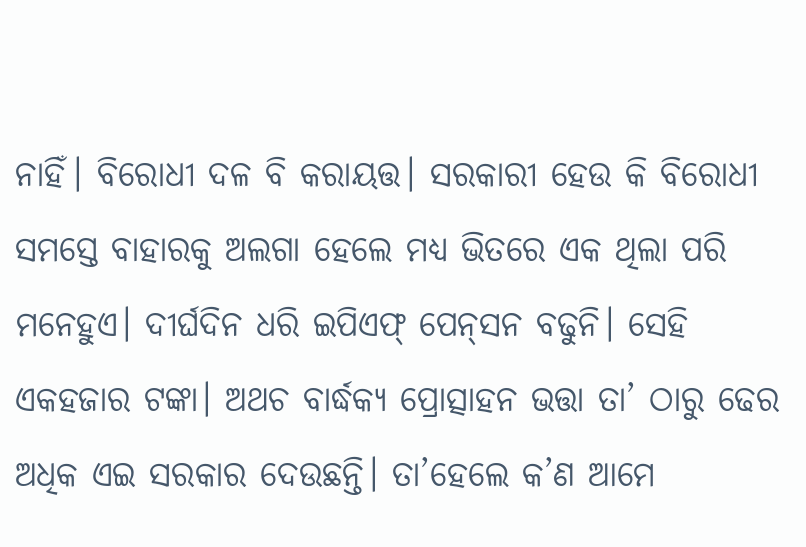ନାହିଁ। ବିରୋଧୀ ଦଳ ବି କରାୟତ୍ତ। ସରକାରୀ ହେଉ କି ବିରୋଧୀ ସମସ୍ତେ ବାହାରକୁ ଅଲଗା ହେଲେ ମଧ୍ୟ ଭିତରେ ଏକ ଥିଲା ପରି ମନେହୁଏ। ଦୀର୍ଘଦିନ ଧରି ଇପିଏଫ୍‌ ପେନ୍‌ସନ ବଢୁନି। ସେହି ଏକହଜାର ଟଙ୍କା। ଅଥଚ ବାର୍ଦ୍ଧକ୍ୟ ପ୍ରୋତ୍ସାହନ ଭତ୍ତା ତା’ ଠାରୁ ଢେର ଅଧିକ ଏଇ ସରକାର ଦେଉଛନ୍ତି। ତା’ହେଲେ କ’ଣ ଆମେ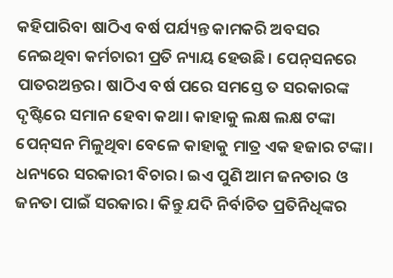କହିପାରିବା ଷାଠିଏ ବର୍ଷ ପର୍ଯ୍ୟନ୍ତ କାମକରି ଅବସର ନେଇଥିବା କର୍ମଚାରୀ ପ୍ରତି ନ୍ୟାୟ ହେଉଛି। ପେନ୍‌ସନରେ ପାତରଅନ୍ତର। ଷାଠିଏ ବର୍ଷ ପରେ ସମସ୍ତେ ତ ସରକାରଙ୍କ ଦୃଷ୍ଟିରେ ସମାନ ହେବା କଥା। କାହାକୁ ଲକ୍ଷ ଲକ୍ଷ ଟଙ୍କା ପେନ୍‌ସନ ମିଳୁଥିବା ବେଳେ କାହାକୁ ମାତ୍ର ଏକ ହଜାର ଟଙ୍କା। ଧନ୍ୟରେ ସରକାରୀ ବିଚାର। ଇଏ ପୁଣି ଆମ ଜନତାର ଓ ଜନତା ପାଇଁ ସରକାର। କିନ୍ତୁ ଯଦି ନିର୍ବାଚିତ ପ୍ରତିନିଧିଙ୍କର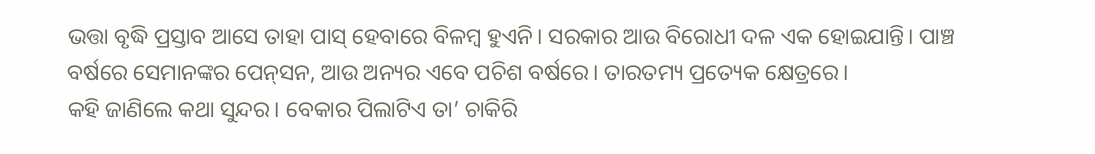ଭତ୍ତା ବୃଦ୍ଧି ପ୍ରସ୍ତାବ ଆସେ ତାହା ପାସ୍‌ ହେବାରେ ବିଳମ୍ବ ହୁଏନି। ସରକାର ଆଉ ବିରୋଧୀ ଦଳ ଏକ ହୋଇଯାନ୍ତି। ପାଞ୍ଚ ବର୍ଷରେ ସେମାନଙ୍କର ପେନ୍‌ସନ, ଆଉ ଅନ୍ୟର ଏବେ ପଚିଶ ବର୍ଷରେ। ତାରତମ୍ୟ ପ୍ରତ୍ୟେକ କ୍ଷେତ୍ରରେ।
କହି ଜାଣିଲେ କଥା ସୁନ୍ଦର। ବେକାର ପିଲାଟିଏ ତା’ ଚାକିରି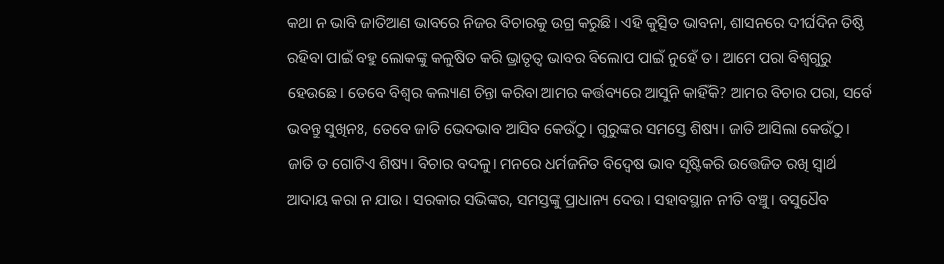କଥା ନ ଭାବି ଜାତିଆଣ ଭାବରେ ନିଜର ବିଚାରକୁ ଉଗ୍ର କରୁଛି। ଏହି କୁତ୍ସିତ ଭାବନା, ଶାସନରେ ଦୀର୍ଘଦିନ ତିଷ୍ଠି ରହିବା ପାଇଁ ବହୁ ଲୋକଙ୍କୁ କଳୁଷିତ କରି ଭ୍ରାତୃତ୍ୱ ଭାବର ବିଲୋପ ପାଇଁ ନୁହେଁ ତ। ଆମେ ପରା ବିଶ୍ୱଗୁରୁ ହେଉଛେ। ତେବେ ବିଶ୍ୱର କଲ୍ୟାଣ ଚିନ୍ତା କରିବା ଆମର କର୍ତ୍ତବ୍ୟରେ ଆସୁନି କାହିଁକି? ଆମର ବିଚାର ପରା, ସର୍ବେ ଭବନ୍ତୁ ସୁଖିନଃ, ତେବେ ଜାତି ଭେଦଭାବ ଆସିବ କେଉଁଠୁ। ଗୁରୁଙ୍କର ସମସ୍ତେ ଶିଷ୍ୟ। ଜାତି ଆସିଲା କେଉଁଠୁ। ଜାତି ତ ଗୋଟିଏ ଶିଷ୍ୟ। ବିଚାର ବଦଳୁ। ମନରେ ଧର୍ମଜନିତ ବିଦ୍ବେଷ ଭାବ ସୃଷ୍ଟିକରି ଉତ୍ତେଜିତ ରଖି ସ୍ବାର୍ଥ ଆଦାୟ କରା ନ ଯାଉ। ସରକାର ସଭିଙ୍କର, ସମସ୍ତଙ୍କୁ ପ୍ରାଧାନ୍ୟ ଦେଉ। ସହାବସ୍ଥାନ ନୀତି ବଞ୍ଚୁ। ବସୁଧୈବ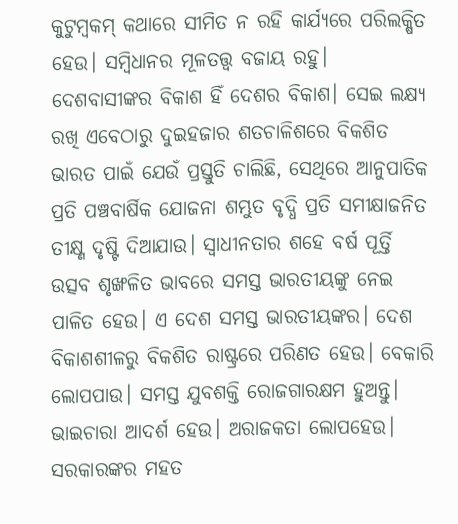କୁଟୁମ୍ବକମ୍‌ କଥାରେ ସୀମିତ ନ ରହି କାର୍ଯ୍ୟରେ ପରିଲକ୍ଷିତ ହେଉ। ସମ୍ବିଧାନର ମୂଳତତ୍ତ୍ୱ ବଜାୟ ରହୁ। ଦେଶବାସୀଙ୍କର ବିକାଶ ହିଁ ଦେଶର ବିକାଶ। ସେଇ ଲକ୍ଷ୍ୟ ରଖି ଏବେଠାରୁ ଦୁଇହଜାର ଶତଚାଳିଶରେ ବିକଶିତ ଭାରତ ପାଇଁ ଯେଉଁ ପ୍ରସ୍ତୁତି ଚାଲିଛି, ସେଥିରେ ଆନୁପାତିକ ପ୍ରତି ପଞ୍ଚବାର୍ଷିକ ଯୋଜନା ଶମ୍ଭୁତ ବୃଦ୍ଧି ପ୍ରତି ସମୀକ୍ଷାଜନିତ ତୀକ୍ଷ୍ଣ ଦୃଷ୍ଟି ଦିଆଯାଉ। ସ୍ବାଧୀନତାର ଶହେ ବର୍ଷ ପୂର୍ତ୍ତି ଉତ୍ସବ ଶୃଙ୍ଖଳିତ ଭାବରେ ସମସ୍ତ ଭାରତୀୟଙ୍କୁ ନେଇ ପାଳିତ ହେଉ। ଏ ଦେଶ ସମସ୍ତ ଭାରତୀୟଙ୍କର। ଦେଶ ବିକାଶଶୀଳରୁ ବିକଶିତ ରାଷ୍ଟ୍ରରେ ପରିଣତ ହେଉ। ବେକାରି ଲୋପପାଉ। ସମସ୍ତ ଯୁବଶକ୍ତି ରୋଜଗାରକ୍ଷମ ହୁଅନ୍ତୁ। ଭାଇଚାରା ଆଦର୍ଶ ହେଉ। ଅରାଜକତା ଲୋପହେଉ। ସରକାରଙ୍କର ମହତ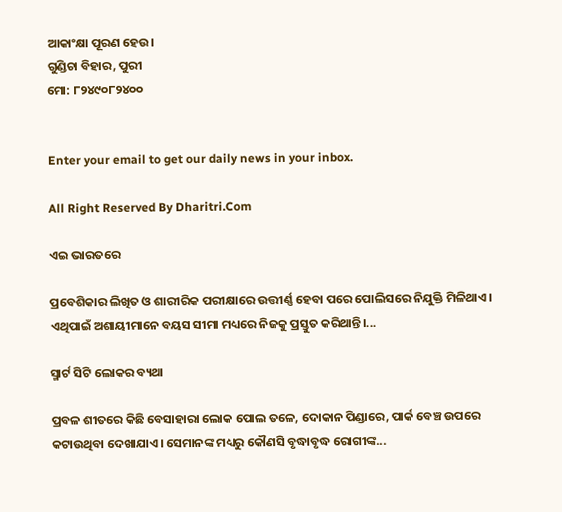ଆକାଂକ୍ଷା ପୂରଣ ହେଉ।
ଗୁଣ୍ଡିଚା ବିହାର, ପୁରୀ
ମୋ: ୮୨୪୯୦୮୨୪୦୦


Enter your email to get our daily news in your inbox.

All Right Reserved By Dharitri.Com

ଏଇ ଭାରତରେ

ପ୍ରବେଶିକାର ଲିଖିତ ଓ ଶାରୀରିକ ପରୀକ୍ଷାରେ ଉତ୍ତୀର୍ଣ୍ଣ ହେବା ପରେ ପୋଲିସରେ ନିଯୁକ୍ତି ମିଳିଥାଏ। ଏଥିପାଇଁ ଅଶାୟୀମାନେ ବୟସ ସୀମା ମଧ୍ୟରେ ନିଜକୁ ପ୍ରସ୍ତୁତ କରିଥାନ୍ତି।...

ସ୍ମାର୍ଟ ସିଟି ଲୋକର ବ୍ୟଥା

ପ୍ରବଳ ଶୀତରେ କିଛି ବେସାହାରା ଲୋକ ପୋଲ ତଳେ, ଦୋକାନ ପିଣ୍ଡାରେ, ପାର୍କ ବେଞ୍ଚ ଉପରେ କଟାଉଥିବା ଦେଖାଯାଏ। ସେମାନଙ୍କ ମଧ୍ୟରୁ କୌଣସି ବୃଦ୍ଧାବୃଦ୍ଧ ରୋଗୀଙ୍କ...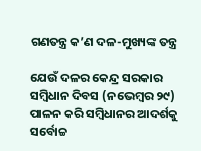ଗଣତନ୍ତ୍ର କ’ଣ ଦଳ-ମୁଖ୍ୟଙ୍କ ତନ୍ତ୍ର

ଯେଉଁ ଦଳର କେନ୍ଦ୍ର ସରକାର ସମ୍ବିଧାନ ଦିବସ (ନଭେମ୍ବର ୨୯) ପାଳନ କରି ସମ୍ବିଧାନର ଆଦର୍ଶକୁ ସର୍ବୋଚ୍ଚ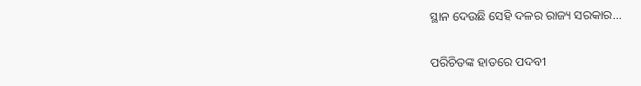ସ୍ଥାନ ଦେଉଛି ସେହି ଦଳର ରାଜ୍ୟ ସରକାର...

ପରିଚିତଙ୍କ ହାତରେ ପଦବୀ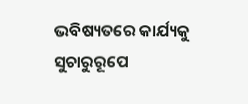ଭବିଷ୍ୟତରେ କାର୍ଯ୍ୟକୁ ସୁଚାରୁରୂପେ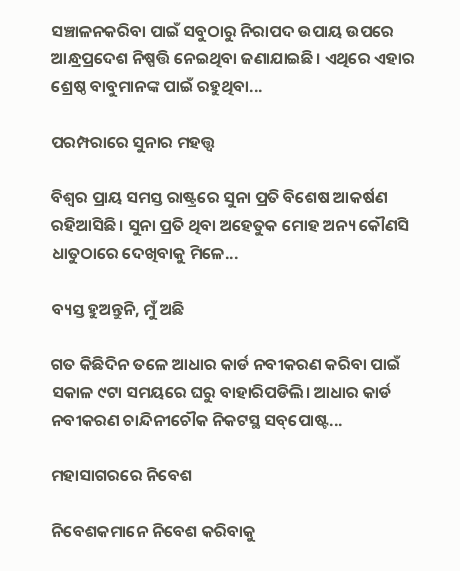ସଞ୍ଚାଳନକରିବା ପାଇଁ ସବୁଠାରୁ ନିରାପଦ ଉପାୟ ଉପରେ ଆନ୍ଧ୍ରପ୍ରଦେଶ ନିଷ୍ପତ୍ତି ନେଇଥିବା ଜଣାଯାଇଛି। ଏଥିରେ ଏହାର ଶ୍ରେଷ୍ଠ ବାବୁମାନଙ୍କ ପାଇଁ ରହୁଥିବା...

ପରମ୍ପରାରେ ସୁନାର ମହତ୍ତ୍ୱ

ବିଶ୍ବର ପ୍ରାୟ ସମସ୍ତ ରାଷ୍ଟ୍ରରେ ସୁନା ପ୍ରତି ବିଶେଷ ଆକର୍ଷଣ ରହିଆସିଛି। ସୁନା ପ୍ରତି ଥିବା ଅହେତୁକ ମୋହ ଅନ୍ୟ କୌଣସି ଧାତୁଠାରେ ଦେଖିବାକୁ ମିଳେ...

ବ୍ୟସ୍ତ ହୁଅନ୍ତୁନି, ମୁଁ ଅଛି

ଗତ କିଛିଦିନ ତଳେ ଆଧାର କାର୍ଡ ନବୀକରଣ କରିବା ପାଇଁ ସକାଳ ୯ଟା ସମୟରେ ଘରୁ ବାହାରିପଡିଲି। ଆଧାର କାର୍ଡ ନବୀକରଣ ଚାନ୍ଦିନୀଚୌକ ନିକଟସ୍ଥ ସବ୍‌ପୋଷ୍ଟ...

ମହାସାଗରରେ ନିବେଶ

ନିବେଶକମାନେ ନିବେଶ କରିବାକୁ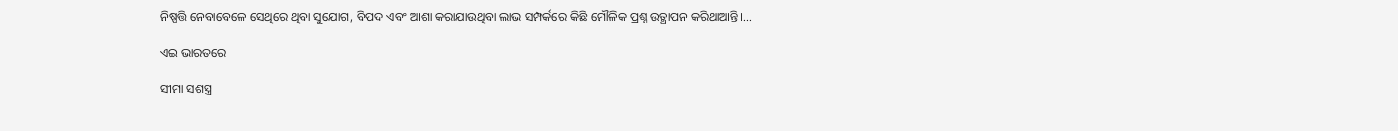ନିଷ୍ପତ୍ତି ନେବାବେଳେ ସେଥିରେ ଥିବା ସୁଯୋଗ, ବିପଦ ଏବଂ ଆଶା କରାଯାଉଥିବା ଲାଭ ସମ୍ପର୍କରେ କିଛି ମୌଳିକ ପ୍ରଶ୍ନ ଉତ୍ଥାପନ କରିଥାଆନ୍ତି।...

ଏଇ ଭାରତରେ

ସୀମା ସଶସ୍ତ୍ର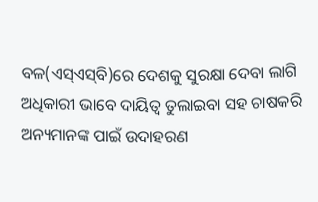ବଳ(ଏସ୍‌ଏସ୍‌ବି)ରେ ଦେଶକୁ ସୁରକ୍ଷା ଦେବା ଲାଗି ଅଧିକାରୀ ଭାବେ ଦାୟିତ୍ୱ ତୁଲାଇବା ସହ ଚାଷକରି ଅନ୍ୟମାନଙ୍କ ପାଇଁ ଉଦାହରଣ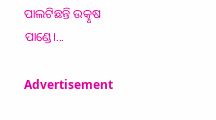ପାଲଟିଛନ୍ତି ଉତ୍କୃଷ ପାଣ୍ଡେ।...

Advertisement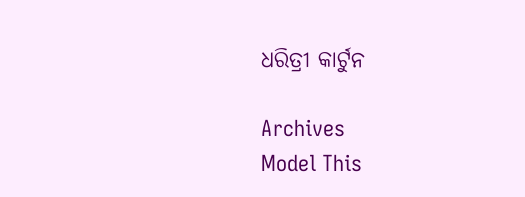ଧରିତ୍ରୀ କାର୍ଟୁନ

Archives
Model This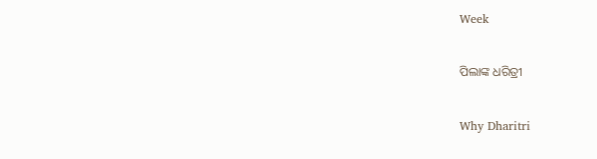Week

ପିଲାଙ୍କ ଧରିତ୍ରୀ

Why Dharitri